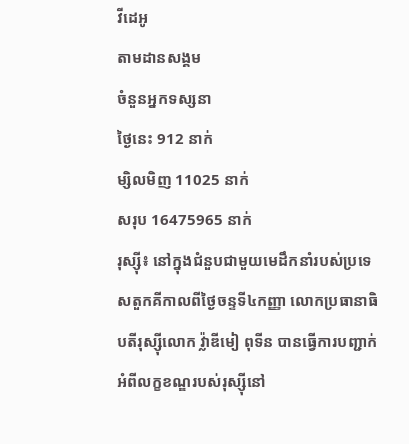វីដេអូ
តាមដានសង្គម
ចំនួនអ្នកទស្សនា
ថ្ងៃនេះ 912 នាក់
ម្សិលមិញ 11025 នាក់
សរុប 16475965 នាក់
រុស្ស៊ី៖ នៅក្នុងជំនួបជាមួយមេដឹកនាំរបស់ប្រទេសតួកគីកាលពីថ្ងៃចន្ទទី៤កញ្ញា លោកប្រធានាធិបតីរុស្ស៊ីលោក វ្ល៉ាឌីមៀ ពុទីន បានធើ្វការបញ្ជាក់អំពីលក្ខខណ្ឌរបស់រុស្ស៊ីនៅ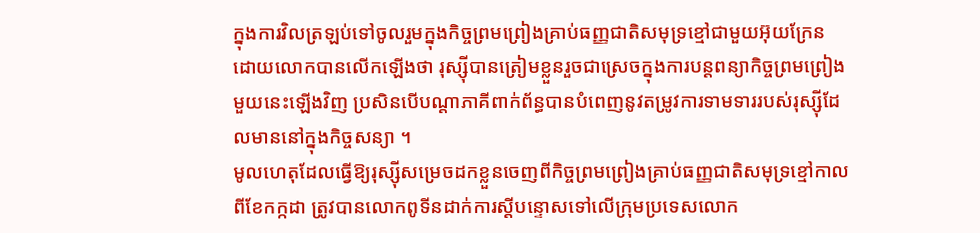ក្នុងការវិលត្រឡប់ទៅចូលរួមក្នុងកិច្ចព្រមព្រៀងគ្រាប់ធញ្ញជាតិសមុទ្រខ្មៅជាមួយអ៊ុយក្រែន ដោយលោកបានលើកឡើងថា រុស្ស៊ីបានត្រៀមខ្លួនរួចជាស្រេចក្នុងការបន្តពន្យាកិច្ចព្រមព្រៀងមួយនេះឡើងវិញ ប្រសិនបើបណ្តាភាគីពាក់ព័ន្ធបានបំពេញនូវតម្រូវការទាមទាររបស់រុស្ស៊ីដែលមាននៅក្នុងកិច្ចសន្យា ។
មូលហេតុដែលធ្វើឱ្យរុស្ស៊ីសម្រេចដកខ្លួនចេញពីកិច្ចព្រមព្រៀងគ្រាប់ធញ្ញជាតិសមុទ្រខ្មៅកាលពីខែកក្កដា ត្រូវបានលោកពូទីនដាក់ការស្តីបន្ទោសទៅលើក្រុមប្រទេសលោក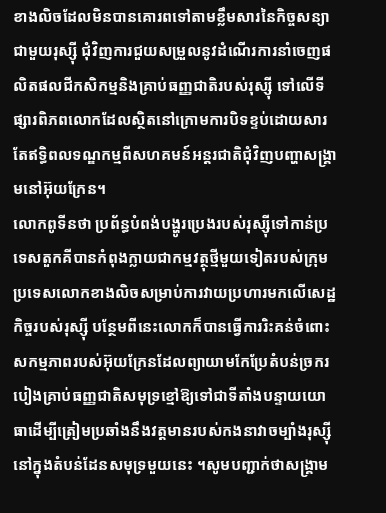ខាងលិចដែលមិនបានគោរពទៅតាមខ្លឹមសារនៃកិច្ចសន្យាជាមួយរុស្ស៊ី ជុំវិញការជួយសម្រួលនូវដំណើរការនាំចេញផលិតផលជីកសិកម្មនិងគ្រាប់ធញ្ញជាតិរបស់រុស្ស៊ី ទៅលើទីផ្សារពិភពលោកដែលស្ថិតនៅក្រោមការបិទខ្ទប់ដោយសារតែឥទ្ធិពលទណ្ឌកម្មពីសហគមន៍អន្តរជាតិជុំវិញបញ្ហាសង្គ្រាមនៅអ៊ុយក្រែន។
លោកពូទីនថា ប្រព័ន្ធបំពង់បង្ហូរប្រេងរបស់រុស្ស៊ីទៅកាន់ប្រទេសតួកគីបានកំពុងក្លាយជាកម្មវត្ថុថ្មីមួយទៀតរបស់ក្រុមប្រទេសលោកខាងលិចសម្រាប់ការវាយប្រហារមកលើសេដ្ឋកិច្ចរបស់រុស្ស៊ី បន្ថែមពីនេះលោកក៏បានធើ្វការរិះគន់ចំពោះសកម្មភាពរបស់អ៊ុយក្រែនដែលព្យាយាមកែប្រែតំបន់ច្រករបៀងគ្រាប់ធញ្ញជាតិសមុទ្រខ្មៅឱ្យទៅជាទីតាំងបន្ទាយយោធាដើម្បីត្រៀមប្រឆាំងនឹងវត្តមានរបស់កងនាវាចម្បាំងរុស្ស៊ីនៅក្នុងតំបន់ដែនសមុទ្រមួយនេះ ។សូមបញ្ជាក់ថាសង្គ្រាម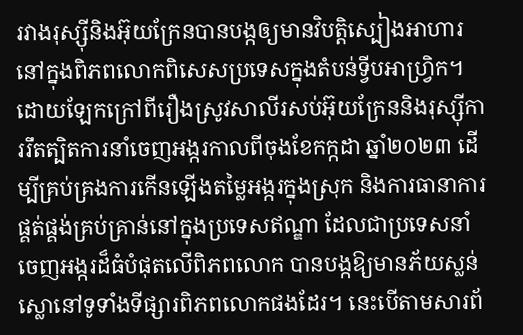រវាងរុស្ស៊ីនិងអ៊ុយក្រែនបានបង្កឲ្យមានវិបត្តិស្បៀងអាហារនៅក្នុងពិភពលោកពិសេសប្រទេសក្នុងតំបន់ទ្វីបអាហ្វ្រិក។
ដោយឡែកក្រៅពីរឿងស្រូវសាលីរសប់អ៊ុយក្រែននិងរុស្ស៊ីការរឹតត្បិតការនាំចេញអង្ករកាលពីចុងខែកក្កដា ឆ្នាំ២០២៣ ដើម្បីគ្រប់គ្រងការកើនឡើងតម្លៃអង្ករក្នុងស្រុក និងការធានាការផ្គត់ផ្គង់គ្រប់គ្រាន់នៅក្នុងប្រទេសឥណ្ឌា ដែលជាប្រទេសនាំចេញអង្ករដ៏ធំបំផុតលើពិភពលោក បានបង្កឱ្យមានភ័យស្លន់ស្លោនៅទូទាំងទីផ្សារពិភពលោកផងដែរ។ នេះបើតាមសារព័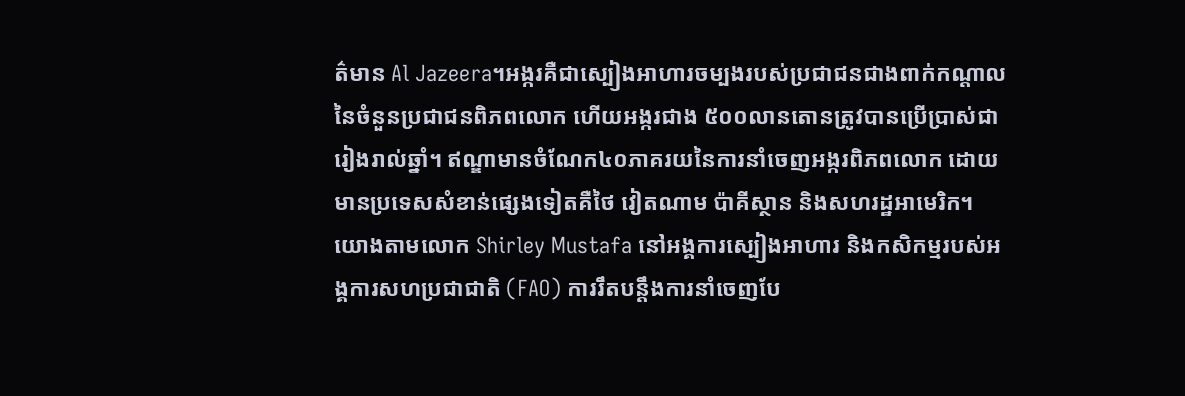ត៌មាន Al Jazeera។អង្ករគឺជាស្បៀងអាហារចម្បងរបស់ប្រជាជនជាងពាក់កណ្តាលនៃចំនួនប្រជាជនពិភពលោក ហើយអង្ករជាង ៥០០លានតោនត្រូវបានប្រើប្រាស់ជារៀងរាល់ឆ្នាំ។ ឥណ្ឌាមានចំណែក៤០ភាគរយនៃការនាំចេញអង្ករពិភពលោក ដោយមានប្រទេសសំខាន់ផ្សេងទៀតគឺថៃ វៀតណាម ប៉ាគីស្ថាន និងសហរដ្ឋអាមេរិក។
យោងតាមលោក Shirley Mustafa នៅអង្គការស្បៀងអាហារ និងកសិកម្មរបស់អង្គការសហប្រជាជាតិ (FAO) ការរឹតបន្តឹងការនាំចេញបែ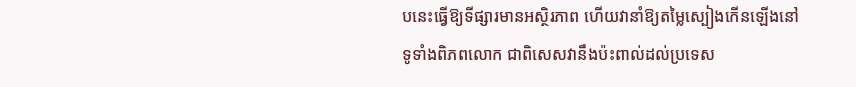បនេះធ្វើឱ្យទីផ្សារមានអស្ថិរភាព ហើយវានាំឱ្យតម្លៃស្បៀងកើនឡើងនៅទូទាំងពិភពលោក ជាពិសេសវានឹងប៉ះពាល់ដល់ប្រទេស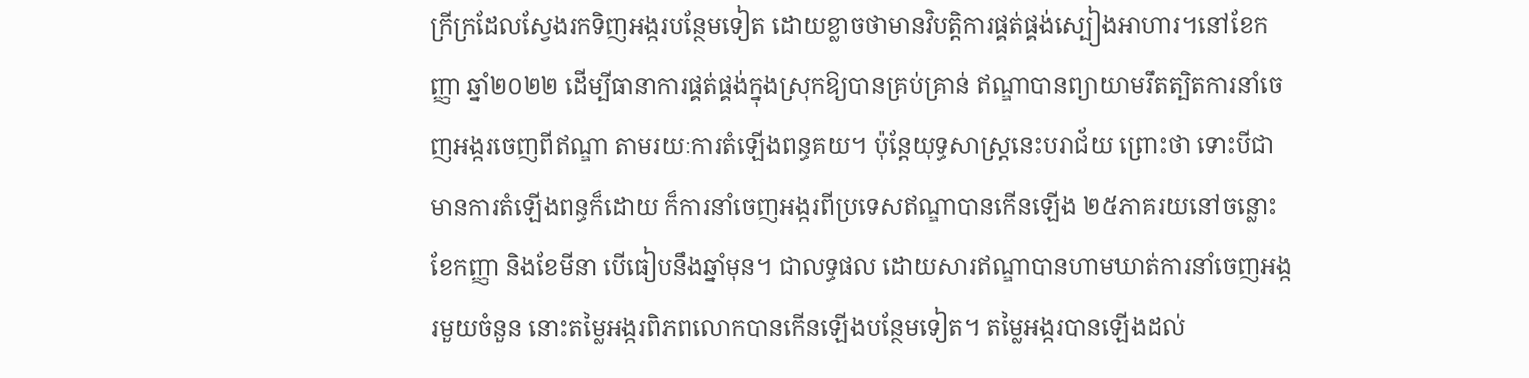ក្រីក្រដែលស្វែងរកទិញអង្ករបន្ថែមទៀត ដោយខ្លាចថាមានវិបត្តិការផ្គត់ផ្គង់ស្បៀងអាហារ។នៅខែកញ្ញា ឆ្នាំ២០២២ ដើម្បីធានាការផ្គត់ផ្គង់ក្នុងស្រុកឱ្យបានគ្រប់គ្រាន់ ឥណ្ឌាបានព្យាយាមរឹតត្បិតការនាំចេញអង្ករចេញពីឥណ្ឌា តាមរយៈការតំឡើងពន្ធគយ។ ប៉ុន្តែយុទ្ធសាស្ត្រនេះបរាជ័យ ព្រោះថា ទោះបីជាមានការតំឡើងពន្ធក៏ដោយ ក៏ការនាំចេញអង្ករពីប្រទេសឥណ្ឌាបានកើនឡើង ២៥ភាគរយនៅចន្លោះខែកញ្ញា និងខែមីនា បើធៀបនឹងឆ្នាំមុន។ ជាលទ្ធផល ដោយសារឥណ្ឌាបានហាមឃាត់ការនាំចេញអង្ករមួយចំនួន នោះតម្លៃអង្ករពិភពលោកបានកើនឡើងបន្ថែមទៀត។ តម្លៃអង្ករបានឡើងដល់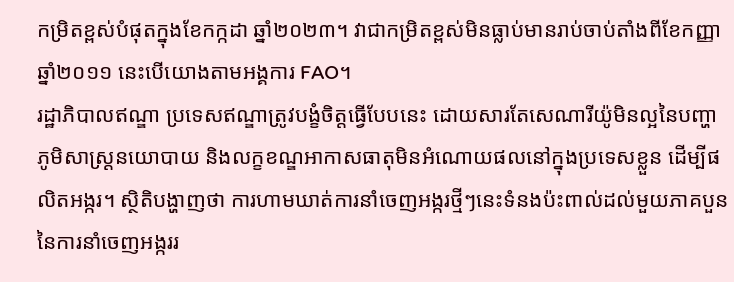កម្រិតខ្ពស់បំផុតក្នុងខែកក្កដា ឆ្នាំ២០២៣។ វាជាកម្រិតខ្ពស់មិនធ្លាប់មានរាប់ចាប់តាំងពីខែកញ្ញា ឆ្នាំ២០១១ នេះបើយោងតាមអង្គការ FAO។
រដ្ឋាភិបាលឥណ្ឌា ប្រទេសឥណ្ឌាត្រូវបង្ខំចិត្តធ្វើបែបនេះ ដោយសារតែសេណារីយ៉ូមិនល្អនៃបញ្ហាភូមិសាស្ត្រនយោបាយ និងលក្ខខណ្ឌអាកាសធាតុមិនអំណោយផលនៅក្នុងប្រទេសខ្លួន ដើម្បីផលិតអង្ករ។ ស្ថិតិបង្ហាញថា ការហាមឃាត់ការនាំចេញអង្ករថ្មីៗនេះទំនងប៉ះពាល់ដល់មួយភាគបួននៃការនាំចេញអង្កររ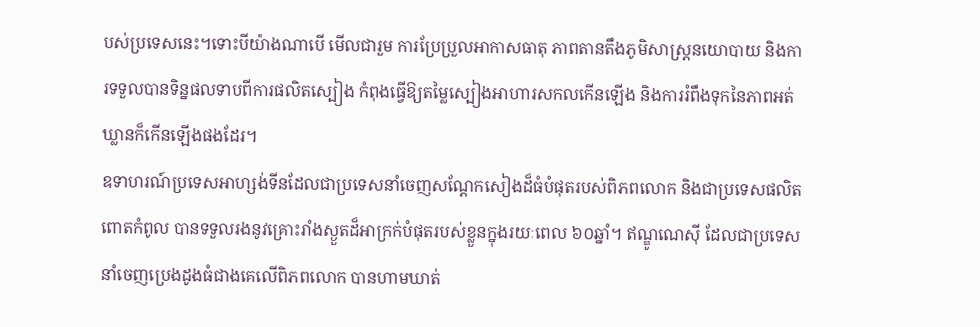បស់ប្រទេសនេះ។ទោះបីយ៉ាងណាបើ មើលជារួម ការប្រែប្រួលអាកាសធាតុ ភាពតានតឹងភូមិសាស្ត្រនយោបាយ និងការទទួលបានទិន្នផលទាបពីការផលិតស្បៀង កំពុងធ្វើឱ្យតម្លៃស្បៀងអាហារសកលកើនឡើង និងការរំពឹងទុកនៃភាពអត់ឃ្លានក៏កើនឡើងផងដែរ។
ឧទាហរណ៍ប្រទេសអាហ្សង់ទីនដែលជាប្រទេសនាំចេញសណ្តែកសៀងដ៏ធំបំផុតរបស់ពិភពលោក និងជាប្រទេសផលិតពោតកំពូល បានទទួលរងនូវគ្រោះរាំងស្ងួតដ៏អាក្រក់បំផុតរបស់ខ្លួនក្នុងរយៈពេល ៦០ឆ្នាំ។ ឥណ្ឌូណេស៊ី ដែលជាប្រទេសនាំចេញប្រេងដូងធំជាងគេលើពិភពលោក បានហាមឃាត់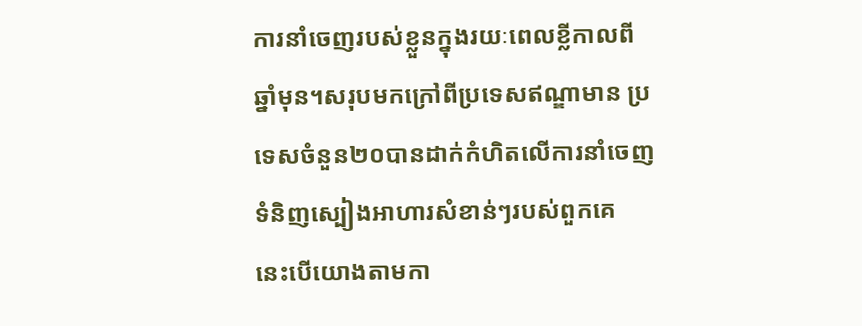ការនាំចេញរបស់ខ្លួនក្នុងរយៈពេលខ្លីកាលពីឆ្នាំមុន។សរុបមកក្រៅពីប្រទេសឥណ្ឌាមាន ប្រទេសចំនួន២០បានដាក់កំហិតលើការនាំចេញទំនិញស្បៀងអាហារសំខាន់ៗរបស់ពួកគេ នេះបើយោងតាមកា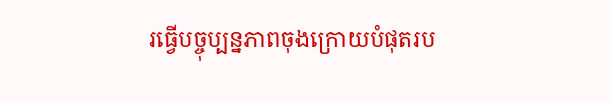រធ្វើបច្ចុប្បន្នភាពចុងក្រោយបំផុតរប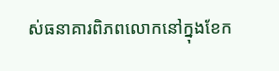ស់ធនាគារពិភពលោកនៅក្នុងខែក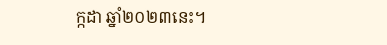ក្កដា ឆ្នាំ២០២៣នេះ។